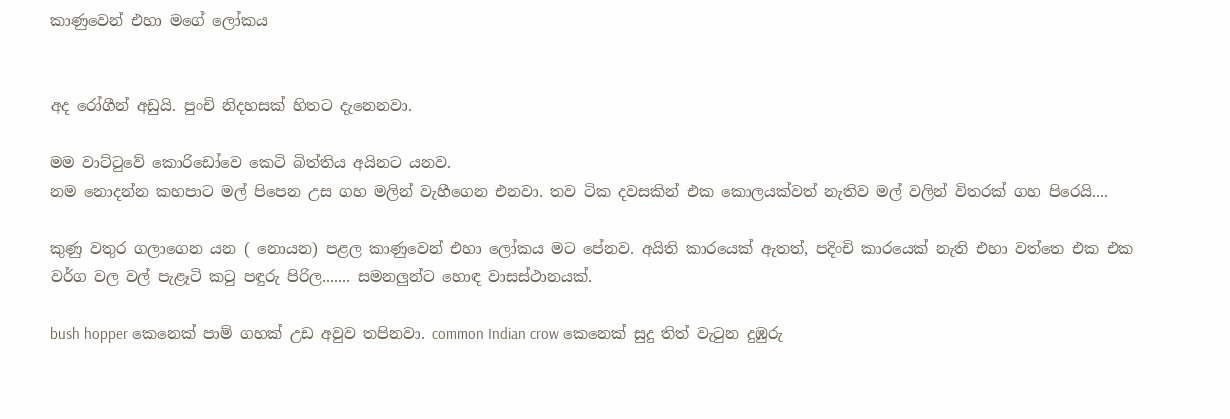කාණුවෙන් එහා මගේ ලෝකය


අද රෝගීන් අඩුයි. පුංචි නිදහසක් හිතට දැනෙනවා.

මම වාට්‍ටුවේ කොරිඩෝවෙ කෙටි බිත්තිය අයිනට යනව.
නම නොදන්න කහපාට මල් පිපෙන උස ගහ මලින් වැහීගෙන එනවා. තව ටික දවසකින් එක කොලයක්වත් නැතිව මල් වලින් විතරක් ගහ පිරෙයි....

කුණු වතුර ගලාගෙන යන ( නොයන) පළල කාණුවෙන් එහා ලෝකය මට පේනව. අයිති කාරයෙක් ඇතත්, පදිංචි කාරයෙක් නැති එහා වත්තෙ එක එක වර්ග වල වල් පැළෑටි ක‍ටු පඳුරු පිරිල....... සමනලුන්ට හොඳ වාසස්ථානයක්.

bush hopper කෙනෙක් පාම් ගහක් උඩ අවුව තපිනවා. common Indian crow කෙනෙක් සුදු තිත් වැ‍ටුන දුඹුරු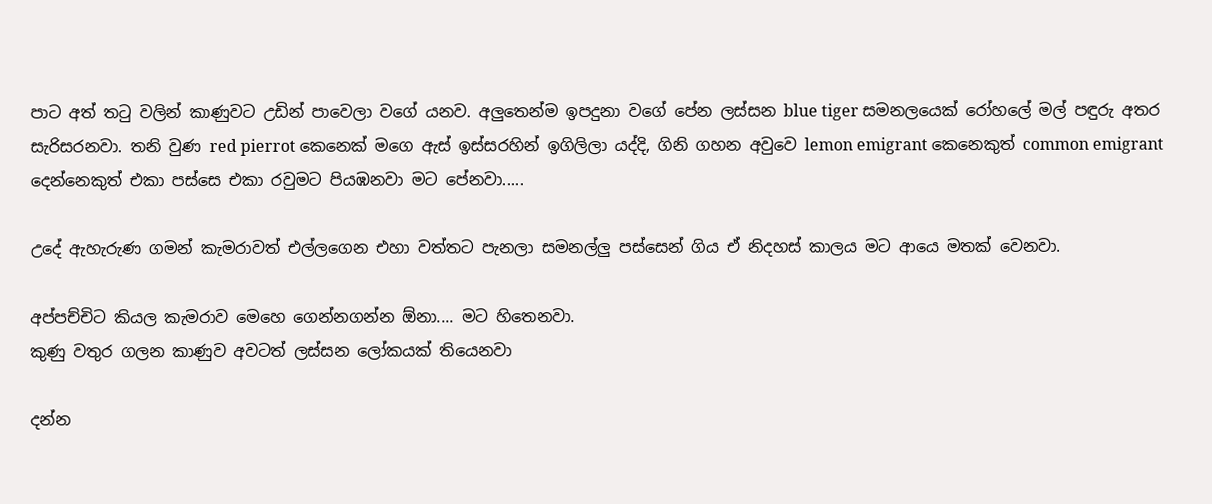පාට අත් ත‍ටු වලින් කාණුවට උඩින් පාවෙලා වගේ යනව. අලුතෙන්ම ඉපදුනා වගේ පේන ලස්සන blue tiger සමනලයෙක් රෝහලේ මල් පඳුරු අතර සැරිසරනවා. තනි වුණ red pierrot කෙනෙක් මගෙ ඇස් ඉස්සරහින් ඉගිලිලා යද්දි, ගිනි ගහන අවුවෙ lemon emigrant කෙනෙකුත් common emigrant දෙන්නෙකුත් එකා පස්සෙ එකා රවුමට පියඹනවා මට පේනවා.....

උදේ ඇහැරුණ ගමන් කැමරාවත් එල්ලගෙන එහා වත්තට පැනලා සමනල්ලු පස්සෙන් ගිය ඒ නිදහස් කාලය මට ආයෙ මතක් වෙනවා.

අප්පච්චිට කියල කැමරාව මෙහෙ ගෙන්නගන්න ඕනා.... මට හිතෙනවා.
කුණු වතුර ගලන කාණුව අවටත් ලස්සන ලෝකයක් තියෙනවා

දන්න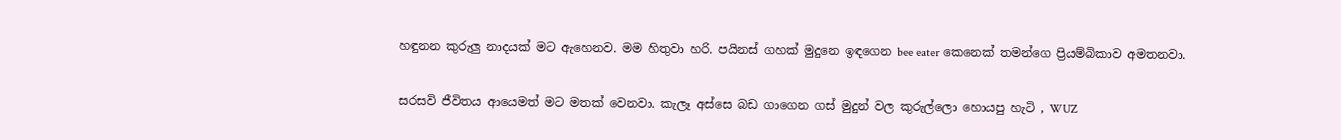හඳුනන කුරුලු නාදයක් මට ඇහෙනව. මම හිතුවා හරි. පයිනස් ගහක් මුදුනෙ ඉඳගෙන bee eater කෙනෙක් තමන්ගෙ ප්‍රියම්බිකාව අමතනවා.

සරසවි ජීවිතය ආයෙමත් මට මතක් වෙනවා. කැලෑ අස්සෙ බඩ ගාගෙන ගස් මුදුන් වල කුරුල්ලො හොයපු හැටි , WUZ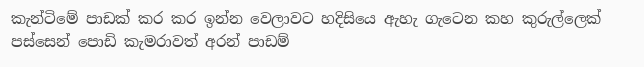කැන්ටිමේ පාඩක් කර කර ඉන්න වෙලාවට හදිසියෙ ඇහැ ගැටෙන කහ කුරුල්ලෙක් පස්සෙන් පොඩි කැමරාවත් අරන් පාඩම්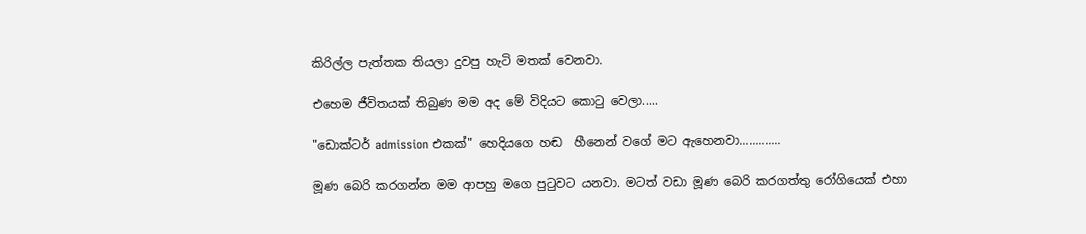කිරිල්ල පැත්තක තියලා දුවපු හැටි මතක් වෙනවා.

එහෙම ජීවිතයක් තිබුණ මම අද මේ විදියට කො‍ටු වෙලා.....

"ඩොක්ටර් admission එකක්" හෙදියගෙ හඬ  හීනෙන් වගේ මට ඇහෙනවා.............

මූණ බෙරි කරගන්න මම ආපහු මගෙ පු‍ටුවට යනවා. මටත් වඩා මූණ බෙරි කරගත්තු රෝගියෙක් එහා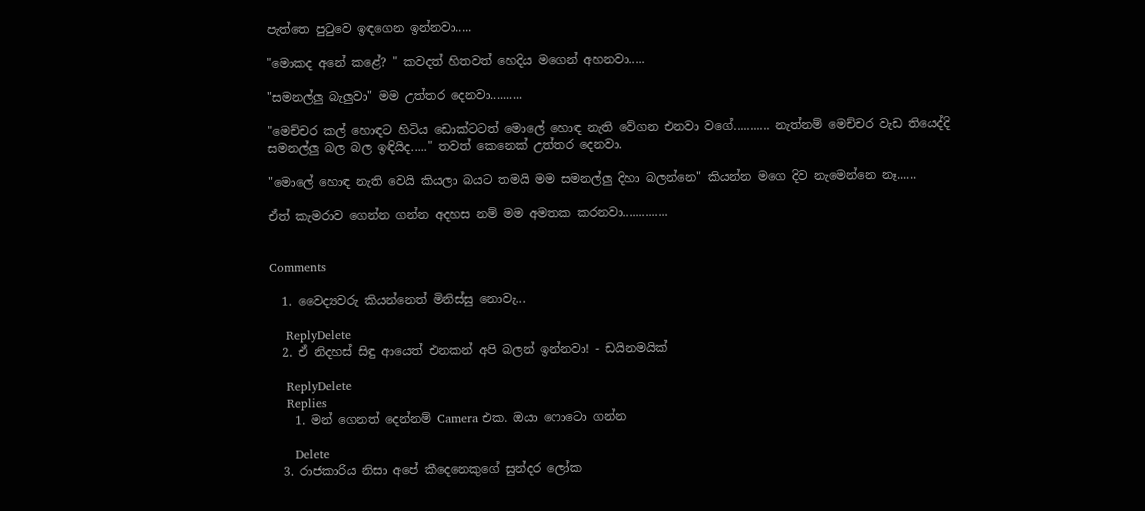පැත්තෙ පු‍ටුවෙ ඉඳගෙන ඉන්නවා.....

"මොකද අනේ කළේ? " කවදත් හිතවත් හෙදිය මගෙන් අහනවා.....

"සමනල්ලු බැලුවා" මම උත්තර දෙනවා..........

"මෙච්චර කල් හොඳට හිටිය ඩොක්ටටත් මොලේ හොඳ නැති වේගන එනවා වගේ........... නැත්නම් මෙච්චර වැඩ තියෙද්දි සමනල්ලු බල බල ඉඳියිද....." තවත් කෙනෙක් උත්තර දෙනවා.

"මොලේ හොඳ නැති වෙයි කියලා බයට තමයි මම සමනල්ලු දිහා බලන්නෙ" කියන්න මගෙ දිව නැමෙන්නෙ නෑ......

ඒත් කැමරාව ගෙන්න ගන්න අදහස නම් මම අමතක කරනවා..............


Comments

  1. වෛද්‍යවරු කියන්නෙත් මිනිස්සු නොවැ...

    ReplyDelete
  2. ඒ නිදහස් සිඳු ආයෙත් එනකන් අපි බලන් ඉන්නවා! - ඩයිනමයික්

    ReplyDelete
    Replies
    1. මන් ගෙනත් දෙන්නම් Camera එක. ඔයා ෆොටො ගන්න

      Delete
  3. රාජකාරිය නිසා අපේ කීදෙනෙකුගේ සුන්දර ලෝක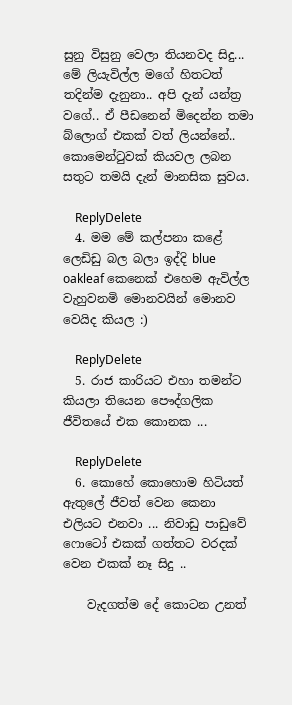සුනු විසුනු වෙලා තියනවද සිදු... මේ ලියැවිල්ල මගේ හිතටත් තදින්ම දැනුනා.. අපි දැන් යන්ත්‍ර වගේ.. ඒ පීඩනෙන් මිදෙන්න තමා බ්ලොග් එකක් වත් ලියන්නේ.. කොමෙන්ටුවක් කියවල ලබන සතුට තමයි දැන් මානසික සුවය.

    ReplyDelete
  4. මම මේ කල්පනා කළේ ලෙඩිඩු බල බලා ඉද්දි blue oakleaf කෙනෙක් එහෙම ඇවිල්ල වැහුවනමි මොනවයින් මොනව වෙයිද කියල :)

    ReplyDelete
  5. රාජ කාරියට එහා තමන්ට කියලා තියෙන පෞද්ගලික ජීවිතයේ එක කොනක ...

    ReplyDelete
  6. කොහේ කොහොම හිටියත් ඇතුලේ ජීවත් වෙන කෙනා එලියට එනවා ... නිවාඩු පාඩුවේ ෆොටෝ එකක් ගත්තට වරදක් වෙන එකක් නෑ සිදු ..

    වැදගත්ම දේ කොටන උනත්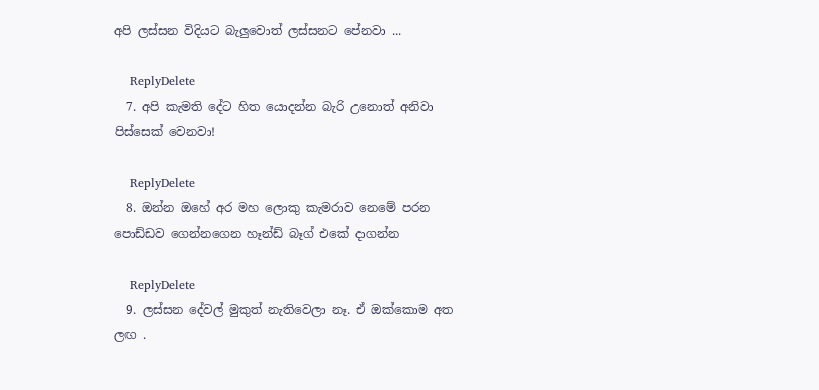අපි ලස්සන විදියට බැලුවොත් ලස්සනට පේනවා ...

    ReplyDelete
  7. අපි කැමති දේට හිත යොදන්න බැරි උනොත් අනිවා පිස්සෙක් වෙනවා!

    ReplyDelete
  8. ඔන්න ඔහේ අර මහ ලොකු කැමරාව නෙමේ පරන පොඩ්ඩව ගෙන්නගෙන හෑන්ඩ් බෑග් එකේ දාගන්න

    ReplyDelete
  9. ලස්සන දේවල් මුකුත් නැතිවෙලා නෑ. ඒ ඔක්කොම අත ලඟ .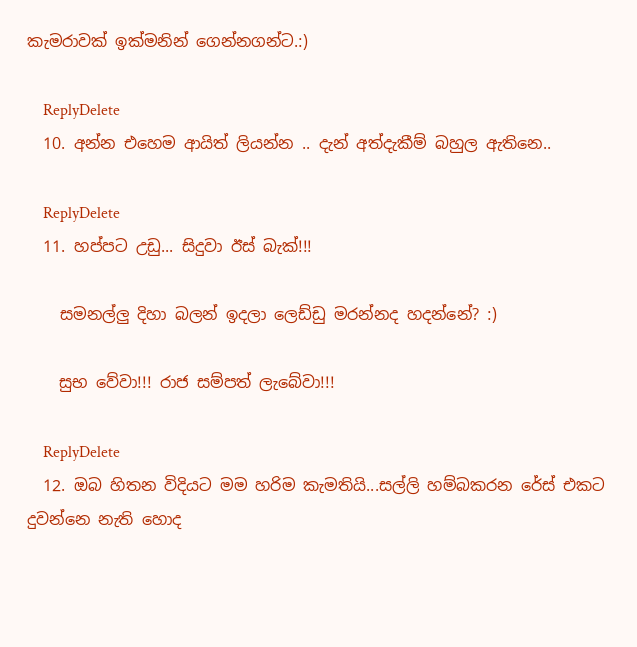කැමරාවක් ඉක්මනින් ගෙන්නගන්ට.:)

    ReplyDelete
  10. අන්න එහෙම ආයිත් ලියන්න .. දැන් අත්දැකීම් බහුල ඇතිනෙ..

    ReplyDelete
  11. හප්පට උඩු... සිදුවා ඊස් බැක්!!!

    සමනල්ලු දිහා බලන් ඉදලා ලෙඩ්ඩු මරන්නද හදන්නේ? :)

    සුභ වේවා!!! රාජ සම්පත් ලැබේවා!!!

    ReplyDelete
  12. ඔබ හිතන විදියට මම හරිම කැමතියි...සල්ලි හම්බකරන රේස් එකට දුවන්නෙ නැති හොද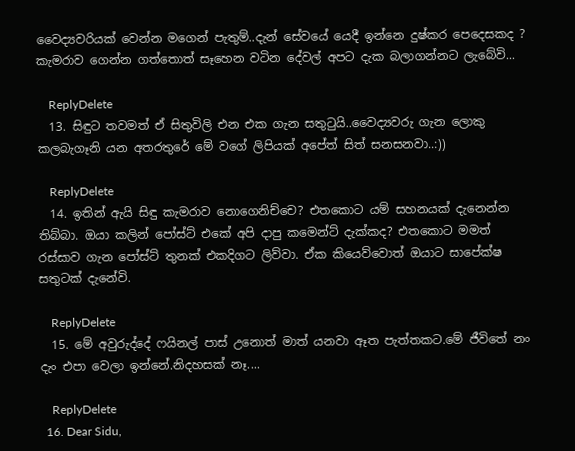වෛද්‍යවරියක් වෙන්න මගෙන් පැතුම්..දැන් සේවයේ යෙදී ඉන්නෙ දුෂ්කර පෙදෙසකද ? කැමරාව ගෙන්න ගත්තොත් සෑහෙන වටින දේවල් අපට දැක බලාගන්නට ලැබේවි...

    ReplyDelete
  13. සිඳුට තවමත් ඒ සිතුවිලි එන එක ගැන සතුටුයි..වෛද්‍යවරු ගැන ලොකු කලබැගෑනි යන අතරතුරේ මේ වගේ ලිපියක් අපේත් සිත් සනසනවා..:))

    ReplyDelete
  14. ඉතින් ඇයි සිඳු කැමරාව නොගෙනිච්චෙ? එතකොට යම් සහනයක් දැනෙන්න තිබ්බා. ඔයා කලින් පෝස්ට් එකේ අපි දාපු කමෙන්ට් දැක්කද? එතකොට මමත් රස්සාව ගැන පෝස්ට් තුනක් එකදිගට ලිව්වා. ඒක කියෙව්වොත් ඔයාට සාපේක්ෂ සතුටක් දැනේවි.

    ReplyDelete
  15. මේ අවුරුද්දේ ෆයිනල් පාස් උනොත් මාත් යනවා ඈත පැත්තකට.මේ ජීවිතේ නං දැං එපා වෙලා ඉන්නේ.නිදහසක් නෑ....

    ReplyDelete
  16. Dear Sidu,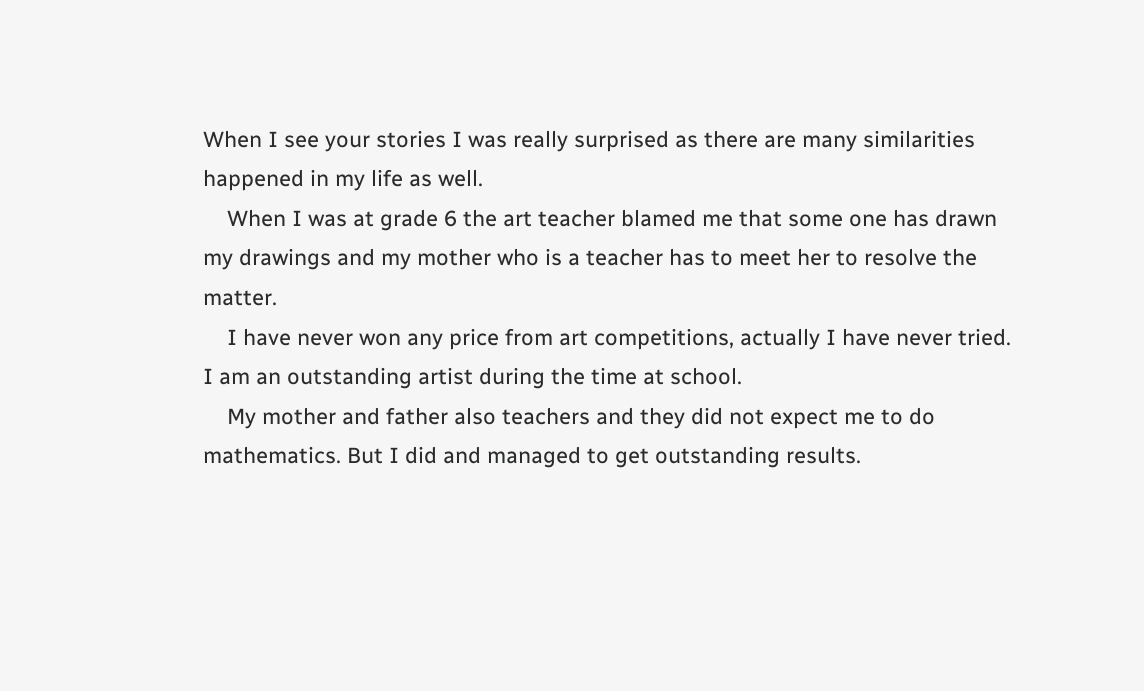When I see your stories I was really surprised as there are many similarities happened in my life as well.
    When I was at grade 6 the art teacher blamed me that some one has drawn my drawings and my mother who is a teacher has to meet her to resolve the matter.
    I have never won any price from art competitions, actually I have never tried. I am an outstanding artist during the time at school.
    My mother and father also teachers and they did not expect me to do mathematics. But I did and managed to get outstanding results.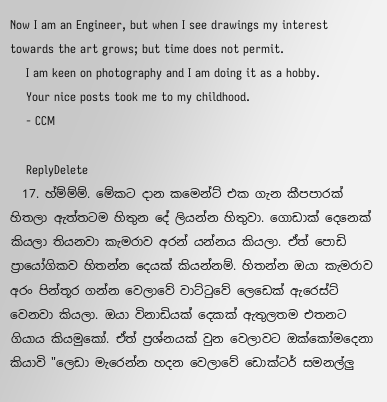Now I am an Engineer, but when I see drawings my interest towards the art grows; but time does not permit.
    I am keen on photography and I am doing it as a hobby.
    Your nice posts took me to my childhood.
    - CCM

    ReplyDelete
  17. හ්ම්ම්ම්. මේකට දාන කමෙන්ට් එක ගැන කීපපාරක් හිතලා ඇත්තටම හිතුන දේ ලියන්න හිතුවා. ගොඩාක් දෙනෙක් කියලා තියනවා කැමරාව අරන් යන්නය කියලා. ඒත් පොඩි ප්‍රායෝගිකව හිතන්න දෙයක් කියන්නම්. හිතන්න ඔයා කැමරාව අරං පින්තූර ගන්න වෙලාවේ වාට්ටුවේ ලෙඩෙක් ඇරෙස්ට් වෙනවා කියලා. ඔයා විනාඩියක් දෙකක් ඇතුලතම එතනට ගියාය කියමුකෝ. ඒත් ප්‍රශ්නයක් වුන වෙලාවට ඔක්කෝමදෙනා කියාවි "ලෙඩා මැරෙන්න හදන වෙලාවේ ඩොක්ටර් සමනල්ලු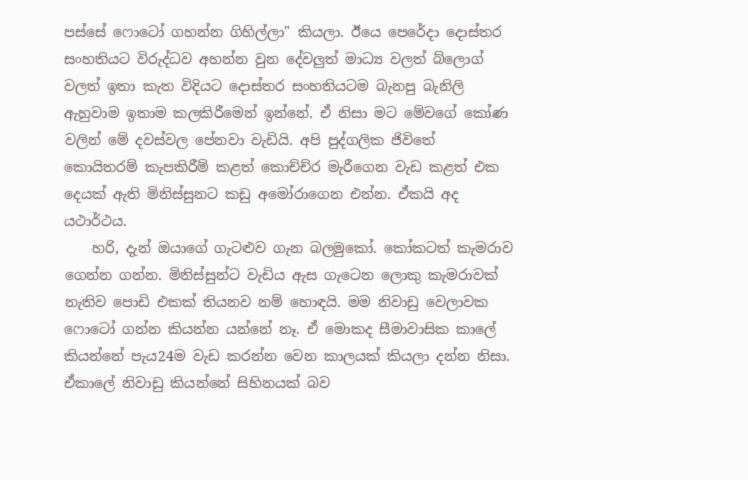පස්සේ ෆොටෝ ගහන්න ගිහිල්ලා" කියලා. ඊයෙ පෙරේදා දොස්තර සංහතියට විරුද්ධව අහන්න වුන දේවලුත් මාධ්‍ය වලත් බ්ලොග් වලත් ඉතා කැත විදියට දොස්තර සංහතියටම බැනපු බැනිලි ඇහුවාම ඉතාම කලකිරීමෙන් ඉන්නේ. ඒ නිසා මට මේවගේ කෝණ වලින් මේ දවස්වල පේනවා වැඩියි. අපි පුද්ගලික ජිවිතේ කොයිතරම් කැපකිරීම් කළත් කොච්ච්ර මැරීගෙන වැඩ කළත් එක දෙයක් ඇති මිනිස්සුනට කඩු අමෝරාගෙන එන්න. ඒකයි අද යථාර්ථය.
    හරි, දැන් ඔයාගේ ගැටළුව ගැන බලමුකෝ. කෝකටත් කැමරාව ගෙන්න ගන්න. මිනිස්සුන්ට වැඩිය ඇස ගැටෙන ලොකු කැමරාවක් නැතිව පොඩි එකක් තියනව නම් හොඳයි. මම නිවාඩු වෙලාවක ෆොටෝ ගන්න කියන්න යන්නේ නෑ. ඒ මොකද සීමාවාසික කාලේ කියන්නේ පැය24ම වැඩ කරන්න වෙන කාලයක් කියලා දන්න නිසා. ඒකාලේ නිවාඩු කියන්නේ සිහිනයක් බව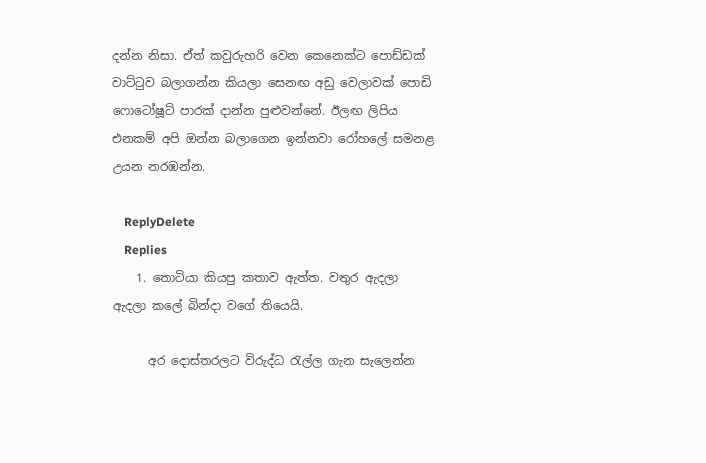දන්න නිසා. ඒත් කවුරුහරි වෙන කෙනෙක්ට පොඩ්ඩක් වාට්ටුව බලාගන්න කියලා සෙනඟ අඩු වෙලාවක් පොඩි ෆොටෝෂූට් පාරක් දාන්න පුළුවන්නේ. ඊලඟ ලිපිය එනකම් අපි ඔන්න බලාගෙන ඉන්නවා රෝහලේ සමනළ උයන නරඹන්න.

    ReplyDelete
    Replies
    1. තොටියා කියපු කතාව ඇත්ත. වතුර ඇදලා ඇදලා කලේ බින්දා වගේ තියෙයි.

      අර දොස්තරලට විරුද්ධ ‍රැල්ල ගැන සැලෙන්න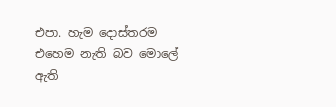එපා. හැම දොස්තරම එහෙම නැති බව මොලේ ඇති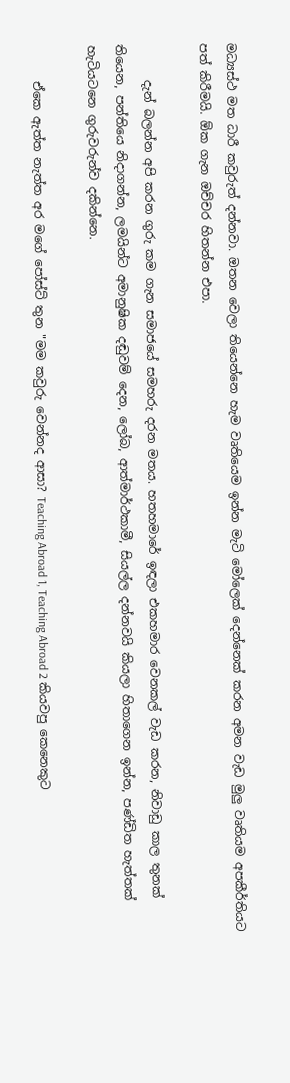මධ්‍යස්ථ මත ධාරී කවුරුත් දන්නවා. ඔතන වෙලා තියෙන්නෙ හැම වෘතියෙම ඉන්න මැටි මෝලෙක් දෙන්නෙක් කරන අමන වැඩ මුලු වෘතියම අපකීර්තියට පත් කිරීමයි. ඕක ගැන ඔච්චර හිතන්න එපා.

      දැන් බලන්න අපි කරන ගුරු කම ගැන සමාජයේ සමහරු දරන මතය. හතහමාරේ ඉඳලා එකහමාර වෙනකල් වැඩ කරන, නිවාඩු කාල තුනක් තියෙන, පන්තියෙ නිදාගන්න, ලමයින්ට අමානුෂික දඬුවම් දෙන, ලෝබ, ආත්මාර්ථකාමී, සියල්ල දන්නවයි කියලා හිතාගෙන ඉන්න, පණ්ඩිත හැත්තක් හැටියටනෙ ගුරුවරුන්ව දකින්නෙ.

      ඒකෙ ඇත්ත නැත්ත අර මගේ පෝස්ට් තුන "මම කවුරු වෙන්නද ආසා? Teaching Abroad 1, Teaching Abroad 2 කියවපු කෙනෙකුට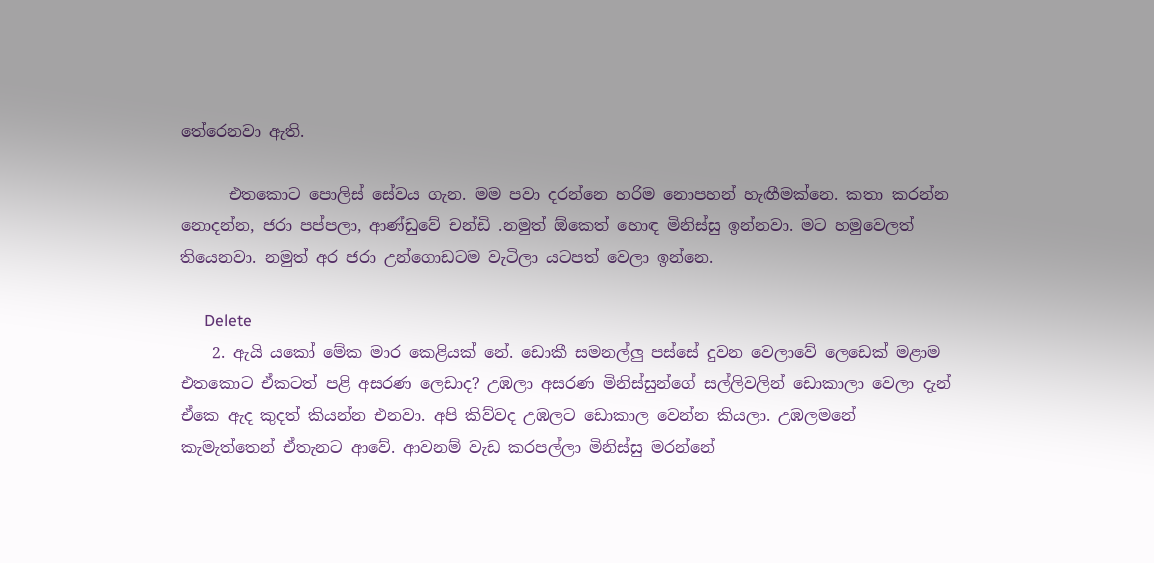තේරෙනවා ඇති.

      එතකොට පොලිස් සේවය ගැන. මම පවා දරන්නෙ හරිම නොපහන් හැඟීමක්නෙ. කතා කරන්න නොදන්න, ජරා පප්පලා, ආණ්ඩුවේ චන්ඩි .නමුත් ඕකෙත් හොඳ මිනිස්සු ඉන්නවා. මට හමුවෙලත් තියෙනවා. නමුත් අර ජරා උන්ගොඩටම වැටිලා යටපත් වෙලා ඉන්නෙ.

      Delete
    2. ඇයි යකෝ මේක මාර කෙළියක් නේ. ඩොකී සමනල්ලු පස්සේ දුවන වෙලාවේ ලෙඩෙක් මළාම එතකොට ඒකටත් පළි අසරණ ලෙඩාද? උඹලා අසරණ මිනිස්සුන්ගේ සල්ලිවලින් ඩොකාලා වෙලා දැන් ඒකෙ ඇද කුදත් කියන්න එනවා. අපි කිව්වද උඹලට ඩොකාල වෙන්න කියලා. උඹලමනේ කැමැත්තෙන් ඒතැනට ආවේ. ආවනම් වැඩ කරපල්ලා මිනිස්සු මරන්නේ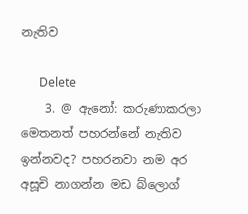නැතිව

      Delete
    3. @ ඇනෝ: කරුණාකරලා මෙතනත් පහරන්නේ නැතිව ඉන්නවද? පහරනවා නම අර අසූචි නාගන්න මඩ බ්ලොග්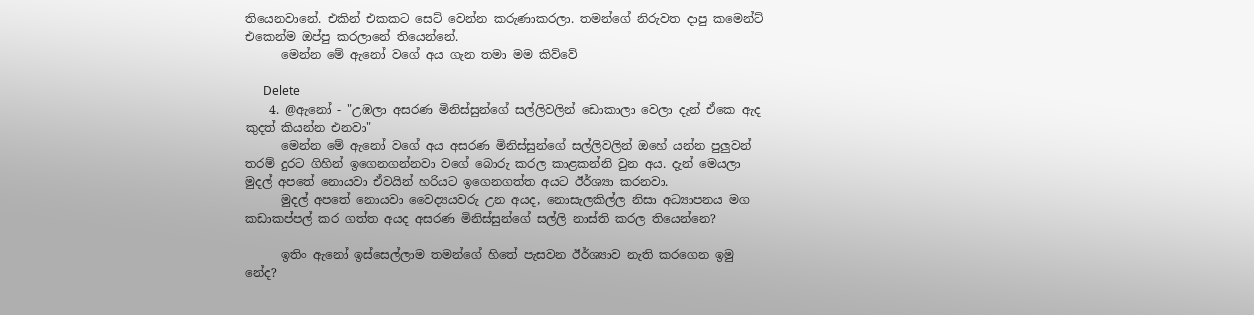තියෙනවානේ. එකින් එකකට සෙට් වෙන්න කරුණාකරලා. තමන්ගේ නිරුවත දාපු කමෙන්ට් එකෙන්ම ඔප්පු කරලානේ තියෙන්නේ.
      මෙන්න මේ ඇනෝ වගේ අය ගැන තමා මම කිව්වේ

      Delete
    4. @ඇනෝ - "උඹලා අසරණ මිනිස්සුන්ගේ සල්ලිවලින් ඩොකාලා වෙලා දැන් ඒකෙ ඇද කුදත් කියන්න එනවා"
      මෙන්න මේ ඇනෝ වගේ අය අසරණ මිනිස්සුන්ගේ සල්ලිවලින් ඔහේ යන්න පුලුවන් තරම් දුරට ගිහින් ඉගෙනගන්නවා වගේ බොරු කරල කාළකන්නි වුන අය. දැන් මෙයලා මුදල් අපතේ නොයවා ඒවයින් හරියට ඉගෙනගත්ත අයට ඊර්ශ්‍යා කරනවා.
      මුදල් අපතේ නොයවා වෛද්‍යයවරු උන අයද, නොසැලකිල්ල නිසා අධ්‍යාපනය මග කඩාකප්පල් කර ගත්ත අයද අසරණ මිනිස්සුන්ගේ සල්ලි නාස්ති කරල තියෙන්නෙ?

      ඉතිං ඇනෝ ඉස්සෙල්ලාම තමන්ගේ හිතේ පැසවන ඊර්ශ්‍යාව නැති කරගෙන ඉමු නේද?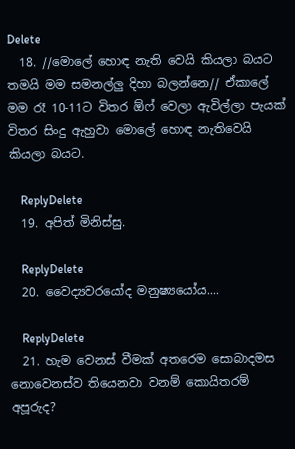Delete
  18. //මොලේ හොඳ නැති වෙයි කියලා බයට තමයි මම සමනල්ලු දිහා බලන්නෙ// ඒකාලේ මම රෑ 10-11ට විතර ඕෆ් වෙලා ඇවිල්ලා පැයක් විතර සිංදු ඇහුවා මොලේ හොඳ නැතිවෙයි කියලා බයට.

    ReplyDelete
  19. අපිත් මිනිස්සු.

    ReplyDelete
  20. වෛද්‍යවරයෝද මනුෂ්‍යයෝය....

    ReplyDelete
  21. හැම වෙනස් වීමක් අතරෙම සොබාදමස නොවෙනස්ව තියෙනවා වනම් කොයිතරම් අපූරුද?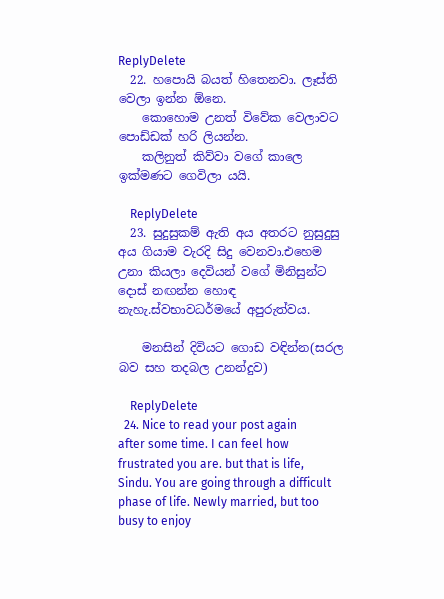ReplyDelete
  22. හපොයි බයත් හිතෙනවා. ලෑස්ති වෙලා ඉන්න ඕනෙ.
    කොහොම උනත් විවේක වෙලාවට පොඩ්ඩක් හරි ලියන්න.
    කලිනුත් කිව්වා වගේ කාලෙ ඉක්මණට ගෙවිලා යයි.

    ReplyDelete
  23. සුදුසුකම් ඇති අය අතරට නුසුදුසු අය ගියාම වැරදි සිදු වෙනවා.එහෙම උනා කියලා දෙවියන් වගේ මිනිසුන්ට දොස් නඟන්න හොඳ නැහැ.ස්වභාවධර්මයේ අපුරුත්වය.

    මනසින් දිවියට ගොඩ වඳින්න(සරල බව සහ තදබල උනන්දුව)

    ReplyDelete
  24. Nice to read your post again after some time. I can feel how frustrated you are. but that is life, Sindu. You are going through a difficult phase of life. Newly married, but too busy to enjoy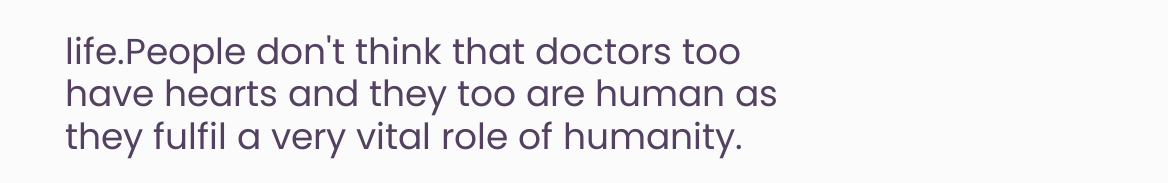life.People don't think that doctors too have hearts and they too are human as they fulfil a very vital role of humanity.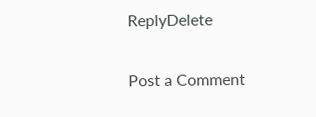ReplyDelete

Post a Comment